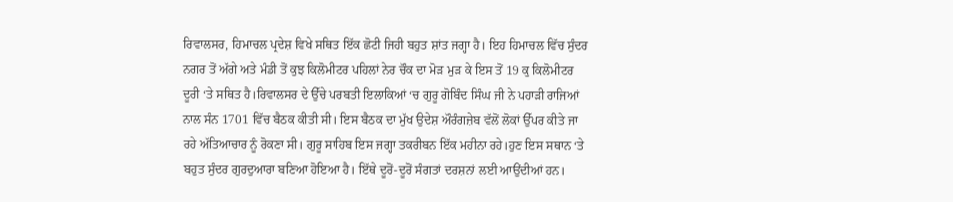ਰਿਵਾਲਸਰ, ਹਿਮਾਚਲ ਪ੍ਰਦੇਸ਼ ਵਿਖੇ ਸਥਿਤ ਇੱਕ ਛੋਟੀ ਜਿਹੀ ਬਹੁਤ ਸ਼ਾਂਤ ਜਗ੍ਹਾ ਹੈ। ਇਹ ਹਿਮਾਚਲ ਵਿੱਚ ਸੁੰਦਰ ਨਗਰ ਤੋਂ ਅੱਗੇ ਅਤੇ ਮੰਡੀ ਤੋਂ ਕੁਝ ਕਿਲੋਮੀਟਰ ਪਹਿਲਾਂ ਨੇਰ ਚੌਕ ਦਾ ਮੋੜ ਮੁੜ ਕੇ ਇਸ ਤੋਂ 19 ਕੁ ਕਿਲੋਮੀਟਰ ਦੂਰੀ ‘ਤੇ ਸਥਿਤ ਹੈ।ਰਿਵਾਲਸਰ ਦੇ ਉੱਚੇ ਪਰਬਤੀ ਇਲਾਕਿਆਂ ‘ਚ ਗੁਰੂ ਗੋਬਿੰਦ ਸਿੰਘ ਜੀ ਨੇ ਪਹਾੜੀ ਰਾਜਿਆਂ ਨਾਲ ਸੰਨ 1701 ਵਿੱਚ ਬੈਠਕ ਕੀਤੀ ਸੀ। ਇਸ ਬੈਠਕ ਦਾ ਮੁੱਖ ਉਦੇਸ਼ ਔਰੰਗਜ਼ੇਬ ਵੱਲੋਂ ਲੋਕਾਂ ਉੱਪਰ ਕੀਤੇ ਜਾ ਰਹੇ ਅੱਤਿਆਚਾਰ ਨੂੰ ਰੋਕਣਾ ਸੀ। ਗੁਰੂ ਸਾਹਿਬ ਇਸ ਜਗ੍ਹਾ ਤਕਰੀਬਨ ਇੱਕ ਮਹੀਨਾ ਰਹੇ।ਹੁਣ ਇਸ ਸਥਾਨ ‘ਤੇ ਬਹੁਤ ਸੁੰਦਰ ਗੁਰਦੁਆਰਾ ਬਣਿਆ ਹੋਇਆ ਹੈ। ਇੱਥੇ ਦੂਰੋਂ-ਦੂਰੋਂ ਸੰਗਤਾਂ ਦਰਸ਼ਨਾਂ ਲਈ ਆਉਂਦੀਆਂ ਹਨ।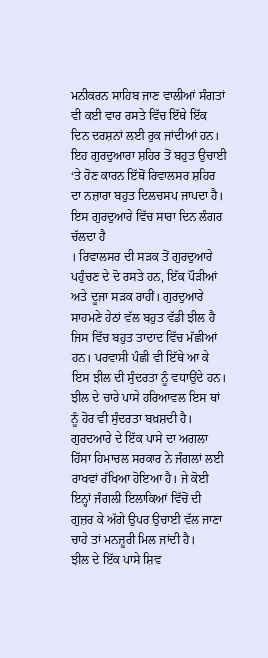ਮਨੀਕਰਨ ਸਾਹਿਬ ਜਾਣ ਵਾਲੀਆਂ ਸੰਗਤਾਂ ਵੀ ਕਈ ਵਾਰ ਰਸਤੇ ਵਿੱਚ ਇੱਥੇ ਇੱਕ ਦਿਨ ਦਰਸ਼ਨਾਂ ਲਈ ਰੁਕ ਜਾਂਦੀਆਂ ਹਨ। ਇਹ ਗੁਰਦੁਆਰਾ ਸ਼ਹਿਰ ਤੋਂ ਬਹੁਤ ਉਚਾਈ ‘ਤੇ ਹੋਣ ਕਾਰਨ ਇੱਥੋਂ ਰਿਵਾਲਸਰ ਸ਼ਹਿਰ ਦਾ ਨਜ਼ਾਰਾ ਬਹੁਤ ਦਿਲਚਸਪ ਜਾਪਦਾ ਹੈ। ਇਸ ਗੁਰਦੁਆਰੇ ਵਿੱਚ ਸਾਰਾ ਦਿਨ ਲੰਗਰ ਚੱਲਦਾ ਹੈ
। ਰਿਵਾਲਸਰ ਦੀ ਸੜਕ ਤੋਂ ਗੁਰਦੁਆਰੇ ਪਹੁੰਚਣ ਦੇ ਦੋ ਰਸਤੇ ਹਨ, ਇੱਕ ਪੌੜੀਆਂ ਅਤੇ ਦੂਜਾ ਸੜਕ ਰਾਹੀਂ। ਗੁਰਦੁਆਰੇ ਸਾਹਮਣੇ ਹੇਠਾਂ ਵੱਲ ਬਹੁਤ ਵੱਡੀ ਝੀਲ ਹੈ ਜਿਸ ਵਿੱਚ ਬਹੁਤ ਤਾਦਾਦ ਵਿੱਚ ਮੱਛੀਆਂ ਹਨ। ਪਰਵਾਸੀ ਪੰਛੀ ਵੀ ਇੱਥੇ ਆ ਕੇ ਇਸ ਝੀਲ ਦੀ ਸੁੰਦਰਤਾ ਨੂੰ ਵਧਾਉਂਦੇ ਹਨ। ਝੀਲ ਦੇ ਚਾਰੇ ਪਾਸੇ ਹਰਿਆਵਲ ਇਸ ਥਾਂ ਨੂੰ ਹੋਰ ਵੀ ਸੁੰਦਰਤਾ ਬਖ਼ਸ਼ਦੀ ਹੈ। ਗੁਰਦਆਰੇ ਦੇ ਇੱਕ ਪਾਸੇ ਦਾ ਅਗਲਾ ਹਿੱਸਾ ਹਿਮਾਚਲ ਸਰਕਾਰ ਨੇ ਜੰਗਲਾਂ ਲਈ ਰਾਖਵਾਂ ਰੱਖਿਆ ਹੋਇਆ ਹੈ। ਜੇ ਕੋਈ ਇਨ੍ਹਾਂ ਜੰਗਲੀ ਇਲਾਕਿਆਂ ਵਿੱਚੋਂ ਦੀ ਗੁਜ਼ਰ ਕੇ ਅੱਗੇ ਉਪਰ ਉਚਾਈ ਵੱਲ ਜਾਣਾ ਚਾਹੇ ਤਾਂ ਮਨਜ਼ੂਰੀ ਮਿਲ ਜਾਂਦੀ ਹੈ।
ਝੀਲ ਦੇ ਇੱਕ ਪਾਸੇ ਸ਼ਿਵ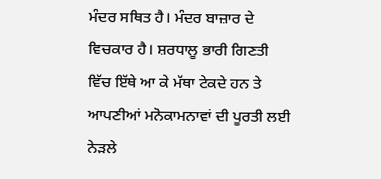ਮੰਦਰ ਸਥਿਤ ਹੈ। ਮੰਦਰ ਬਾਜ਼ਾਰ ਦੇ ਵਿਚਕਾਰ ਹੈ। ਸ਼ਰਧਾਲੂ ਭਾਰੀ ਗਿਣਤੀ ਵਿੱਚ ਇੱਥੇ ਆ ਕੇ ਮੱਥਾ ਟੇਕਦੇ ਹਨ ਤੇ ਆਪਣੀਆਂ ਮਨੋਕਾਮਨਾਵਾਂ ਦੀ ਪੂਰਤੀ ਲਈ ਨੇੜਲੇ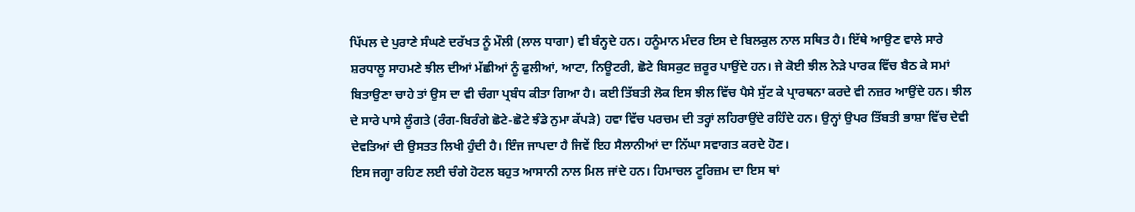ਪਿੱਪਲ ਦੇ ਪੁਰਾਣੇ ਸੰਘਣੇ ਦਰੱਖਤ ਨੂੰ ਮੌਲੀ (ਲਾਲ ਧਾਗਾ) ਵੀ ਬੰਨ੍ਹਦੇ ਹਨ। ਹਨੂੰਮਾਨ ਮੰਦਰ ਇਸ ਦੇ ਬਿਲਕੁਲ ਨਾਲ ਸਥਿਤ ਹੈ। ਇੱਥੇ ਆਉਣ ਵਾਲੇ ਸਾਰੇ ਸ਼ਰਧਾਲੂ ਸਾਹਮਣੇ ਝੀਲ ਦੀਆਂ ਮੱਛੀਆਂ ਨੂੰ ਫੁਲੀਆਂ, ਆਟਾ, ਨਿਊਟਰੀ, ਛੋਟੇ ਬਿਸਕੁਟ ਜ਼ਰੂਰ ਪਾਉਂਦੇ ਹਨ। ਜੇ ਕੋਈ ਝੀਲ ਨੇੜੇ ਪਾਰਕ ਵਿੱਚ ਬੈਠ ਕੇ ਸਮਾਂ ਬਿਤਾਉਣਾ ਚਾਹੇ ਤਾਂ ਉਸ ਦਾ ਵੀ ਚੰਗਾ ਪ੍ਰਬੰਧ ਕੀਤਾ ਗਿਆ ਹੈ। ਕਈ ਤਿੱਬਤੀ ਲੋਕ ਇਸ ਝੀਲ ਵਿੱਚ ਪੈਸੇ ਸੁੱਟ ਕੇ ਪ੍ਰਾਰਥਨਾ ਕਰਦੇ ਵੀ ਨਜ਼ਰ ਆਉਂਦੇ ਹਨ। ਝੀਲ ਦੇ ਸਾਰੇ ਪਾਸੇ ਲੂੰਗਤੇ (ਰੰਗ-ਬਿਰੰਗੇ ਛੋਟੇ-ਛੋਟੇ ਝੰਡੇ ਨੁਮਾ ਕੱਪੜੇ) ਹਵਾ ਵਿੱਚ ਪਰਚਮ ਦੀ ਤਰ੍ਹਾਂ ਲਹਿਰਾਉਂਦੇ ਰਹਿੰਦੇ ਹਨ। ਉਨ੍ਹਾਂ ਉਪਰ ਤਿੱਬਤੀ ਭਾਸ਼ਾ ਵਿੱਚ ਦੇਵੀ ਦੇਵਤਿਆਂ ਦੀ ਉਸਤਤ ਲਿਖੀ ਹੁੰਦੀ ਹੈ। ਇੰਜ ਜਾਪਦਾ ਹੈ ਜਿਵੇਂ ਇਹ ਸੈਲਾਨੀਆਂ ਦਾ ਨਿੱਘਾ ਸਵਾਗਤ ਕਰਦੇ ਹੋਣ।
ਇਸ ਜਗ੍ਹਾ ਰਹਿਣ ਲਈ ਚੰਗੇ ਹੋਟਲ ਬਹੁਤ ਆਸਾਨੀ ਨਾਲ ਮਿਲ ਜਾਂਦੇ ਹਨ। ਹਿਮਾਚਲ ਟੂਰਿਜ਼ਮ ਦਾ ਇਸ ਥਾਂ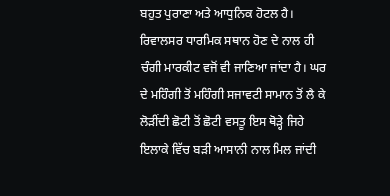ਬਹੁਤ ਪੁਰਾਣਾ ਅਤੇ ਆਧੁਨਿਕ ਹੋਟਲ ਹੈ। ਰਿਵਾਲਸਰ ਧਾਰਮਿਕ ਸਥਾਨ ਹੋਣ ਦੇ ਨਾਲ ਹੀ ਚੰਗੀ ਮਾਰਕੀਟ ਵਜੋਂ ਵੀ ਜਾਣਿਆ ਜਾਂਦਾ ਹੈ। ਘਰ ਦੇ ਮਹਿੰਗੀ ਤੋਂ ਮਹਿੰਗੀ ਸਜਾਵਟੀ ਸਾਮਾਨ ਤੋਂ ਲੈ ਕੇ ਲੋੜੀਂਦੀ ਛੋਟੀ ਤੋਂ ਛੋਟੀ ਵਸਤੂ ਇਸ ਥੋੜ੍ਹੇ ਜਿਹੇ ਇਲਾਕੇ ਵਿੱਚ ਬੜੀ ਆਸਾਨੀ ਨਾਲ ਮਿਲ ਜਾਂਦੀ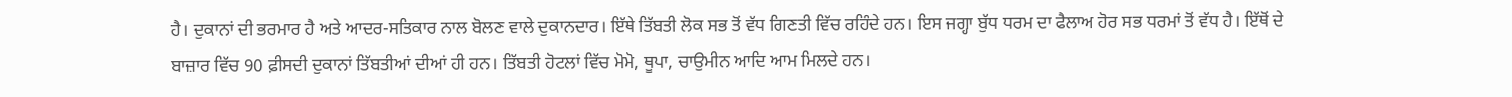ਹੈ। ਦੁਕਾਨਾਂ ਦੀ ਭਰਮਾਰ ਹੈ ਅਤੇ ਆਦਰ-ਸਤਿਕਾਰ ਨਾਲ ਬੋਲਣ ਵਾਲੇ ਦੁਕਾਨਦਾਰ। ਇੱਥੇ ਤਿੱਬਤੀ ਲੋਕ ਸਭ ਤੋਂ ਵੱਧ ਗਿਣਤੀ ਵਿੱਚ ਰਹਿੰਦੇ ਹਨ। ਇਸ ਜਗ੍ਹਾ ਬੁੱਧ ਧਰਮ ਦਾ ਫੈਲਾਅ ਹੋਰ ਸਭ ਧਰਮਾਂ ਤੋਂ ਵੱਧ ਹੈ। ਇੱਥੋਂ ਦੇ ਬਾਜ਼ਾਰ ਵਿੱਚ 90 ਫ਼ੀਸਦੀ ਦੁਕਾਨਾਂ ਤਿੱਬਤੀਆਂ ਦੀਆਂ ਹੀ ਹਨ। ਤਿੱਬਤੀ ਹੋਟਲਾਂ ਵਿੱਚ ਮੋਮੋ, ਥੂਪਾ, ਚਾਉਮੀਨ ਆਦਿ ਆਮ ਮਿਲਦੇ ਹਨ।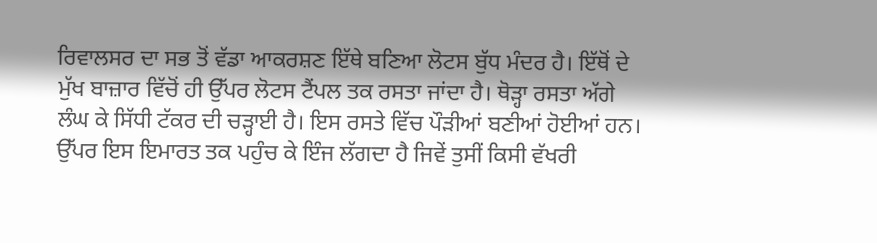ਰਿਵਾਲਸਰ ਦਾ ਸਭ ਤੋਂ ਵੱਡਾ ਆਕਰਸ਼ਣ ਇੱਥੇ ਬਣਿਆ ਲੋਟਸ ਬੁੱਧ ਮੰਦਰ ਹੈ। ਇੱਥੋਂ ਦੇ ਮੁੱਖ ਬਾਜ਼ਾਰ ਵਿੱਚੋਂ ਹੀ ਉੱਪਰ ਲੋਟਸ ਟੈਂਪਲ ਤਕ ਰਸਤਾ ਜਾਂਦਾ ਹੈ। ਥੋੜ੍ਹਾ ਰਸਤਾ ਅੱਗੇ ਲੰਘ ਕੇ ਸਿੱਧੀ ਟੱਕਰ ਦੀ ਚੜ੍ਹਾਈ ਹੈ। ਇਸ ਰਸਤੇ ਵਿੱਚ ਪੌੜੀਆਂ ਬਣੀਆਂ ਹੋਈਆਂ ਹਨ। ਉੱਪਰ ਇਸ ਇਮਾਰਤ ਤਕ ਪਹੁੰਚ ਕੇ ਇੰਜ ਲੱਗਦਾ ਹੈ ਜਿਵੇਂ ਤੁਸੀਂ ਕਿਸੀ ਵੱਖਰੀ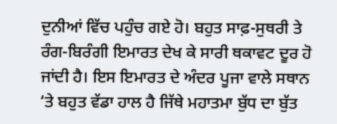ਦੁਨੀਆਂ ਵਿੱਚ ਪਹੁੰਚ ਗਏ ਹੋ। ਬਹੁਤ ਸਾਫ਼-ਸੁਥਰੀ ਤੇ ਰੰਗ-ਬਿਰੰਗੀ ਇਮਾਰਤ ਦੇਖ ਕੇ ਸਾਰੀ ਥਕਾਵਟ ਦੂਰ ਹੋ ਜਾਂਦੀ ਹੈ। ਇਸ ਇਮਾਰਤ ਦੇ ਅੰਦਰ ਪੂਜਾ ਵਾਲੇ ਸਥਾਨ ‘ਤੇ ਬਹੁਤ ਵੱਡਾ ਹਾਲ ਹੈ ਜਿੱਥੇ ਮਹਾਤਮਾ ਬੁੱਧ ਦਾ ਬੁੱਤ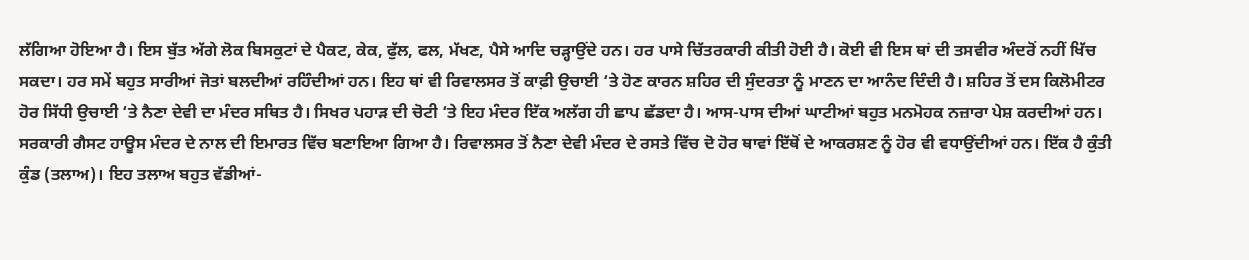ਲੱਗਿਆ ਹੋਇਆ ਹੈ। ਇਸ ਬੁੱਤ ਅੱਗੇ ਲੋਕ ਬਿਸਕੁਟਾਂ ਦੇ ਪੈਕਟ, ਕੇਕ, ਫੁੱਲ, ਫਲ, ਮੱਖਣ, ਪੈਸੇ ਆਦਿ ਚੜ੍ਹਾਉਂਦੇ ਹਨ। ਹਰ ਪਾਸੇ ਚਿੱਤਰਕਾਰੀ ਕੀਤੀ ਹੋਈ ਹੈ। ਕੋਈ ਵੀ ਇਸ ਥਾਂ ਦੀ ਤਸਵੀਰ ਅੰਦਰੋਂ ਨਹੀਂ ਖਿੱਚ ਸਕਦਾ। ਹਰ ਸਮੇਂ ਬਹੁਤ ਸਾਰੀਆਂ ਜੋਤਾਂ ਬਲਦੀਆਂ ਰਹਿੰਦੀਆਂ ਹਨ। ਇਹ ਥਾਂ ਵੀ ਰਿਵਾਲਸਰ ਤੋਂ ਕਾਫ਼ੀ ਉਚਾਈ ‘ਤੇ ਹੋਣ ਕਾਰਨ ਸ਼ਹਿਰ ਦੀ ਸੁੰਦਰਤਾ ਨੂੰ ਮਾਣਨ ਦਾ ਆਨੰਦ ਦਿੰਦੀ ਹੈ। ਸ਼ਹਿਰ ਤੋਂ ਦਸ ਕਿਲੋਮੀਟਰ ਹੋਰ ਸਿੱਧੀ ਉਚਾਈ ‘ਤੇ ਨੈਣਾ ਦੇਵੀ ਦਾ ਮੰਦਰ ਸਥਿਤ ਹੈ। ਸਿਖਰ ਪਹਾੜ ਦੀ ਚੋਟੀ ‘ਤੇ ਇਹ ਮੰਦਰ ਇੱਕ ਅਲੱਗ ਹੀ ਛਾਪ ਛੱਡਦਾ ਹੈ। ਆਸ-ਪਾਸ ਦੀਆਂ ਘਾਟੀਆਂ ਬਹੁਤ ਮਨਮੋਹਕ ਨਜ਼ਾਰਾ ਪੇਸ਼ ਕਰਦੀਆਂ ਹਨ। ਸਰਕਾਰੀ ਗੈਸਟ ਹਾਊਸ ਮੰਦਰ ਦੇ ਨਾਲ ਦੀ ਇਮਾਰਤ ਵਿੱਚ ਬਣਾਇਆ ਗਿਆ ਹੈ। ਰਿਵਾਲਸਰ ਤੋਂ ਨੈਣਾ ਦੇਵੀ ਮੰਦਰ ਦੇ ਰਸਤੇ ਵਿੱਚ ਦੋ ਹੋਰ ਥਾਵਾਂ ਇੱਥੋਂ ਦੇ ਆਕਰਸ਼ਣ ਨੂੰ ਹੋਰ ਵੀ ਵਧਾਉਂਦੀਆਂ ਹਨ। ਇੱਕ ਹੈ ਕੁੰਤੀ ਕੁੰਡ (ਤਲਾਅ)। ਇਹ ਤਲਾਅ ਬਹੁਤ ਵੱਡੀਆਂ-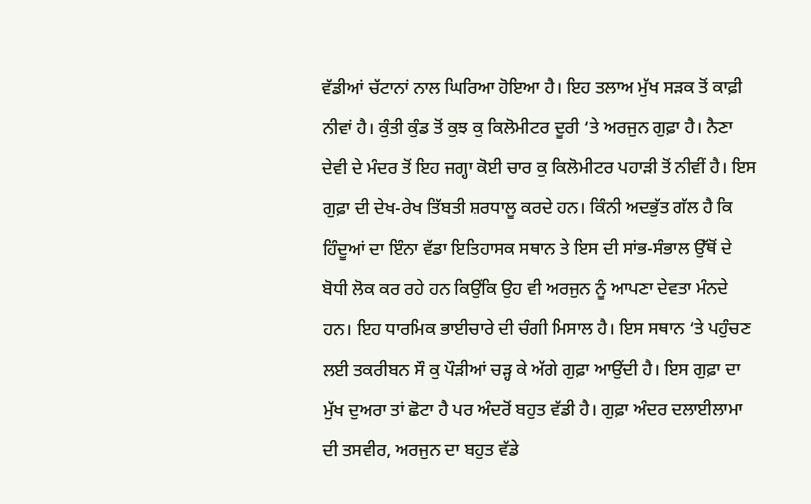ਵੱਡੀਆਂ ਚੱਟਾਨਾਂ ਨਾਲ ਘਿਰਿਆ ਹੋਇਆ ਹੈ। ਇਹ ਤਲਾਅ ਮੁੱਖ ਸੜਕ ਤੋਂ ਕਾਫ਼ੀ ਨੀਵਾਂ ਹੈ। ਕੁੰਤੀ ਕੁੰਡ ਤੋਂ ਕੁਝ ਕੁ ਕਿਲੋਮੀਟਰ ਦੂਰੀ ‘ਤੇ ਅਰਜੁਨ ਗੁਫ਼ਾ ਹੈ। ਨੈਣਾ ਦੇਵੀ ਦੇ ਮੰਦਰ ਤੋਂ ਇਹ ਜਗ੍ਹਾ ਕੋਈ ਚਾਰ ਕੁ ਕਿਲੋਮੀਟਰ ਪਹਾੜੀ ਤੋਂ ਨੀਵੀਂ ਹੈ। ਇਸ ਗੁਫ਼ਾ ਦੀ ਦੇਖ-ਰੇਖ ਤਿੱਬਤੀ ਸ਼ਰਧਾਲੂ ਕਰਦੇ ਹਨ। ਕਿੰਨੀ ਅਦਭੁੱਤ ਗੱਲ ਹੈ ਕਿ ਹਿੰਦੂਆਂ ਦਾ ਇੰਨਾ ਵੱਡਾ ਇਤਿਹਾਸਕ ਸਥਾਨ ਤੇ ਇਸ ਦੀ ਸਾਂਭ-ਸੰਭਾਲ ਉੱਥੋਂ ਦੇ ਬੋਧੀ ਲੋਕ ਕਰ ਰਹੇ ਹਨ ਕਿਉਂਕਿ ਉਹ ਵੀ ਅਰਜੁਨ ਨੂੰ ਆਪਣਾ ਦੇਵਤਾ ਮੰਨਦੇ ਹਨ। ਇਹ ਧਾਰਮਿਕ ਭਾਈਚਾਰੇ ਦੀ ਚੰਗੀ ਮਿਸਾਲ ਹੈ। ਇਸ ਸਥਾਨ ‘ਤੇ ਪਹੁੰਚਣ ਲਈ ਤਕਰੀਬਨ ਸੌ ਕੁ ਪੌੜੀਆਂ ਚੜ੍ਹ ਕੇ ਅੱਗੇ ਗੁਫ਼ਾ ਆਉਂਦੀ ਹੈ। ਇਸ ਗੁਫ਼ਾ ਦਾ ਮੁੱਖ ਦੁਅਰਾ ਤਾਂ ਛੋਟਾ ਹੈ ਪਰ ਅੰਦਰੋਂ ਬਹੁਤ ਵੱਡੀ ਹੈ। ਗੁਫ਼ਾ ਅੰਦਰ ਦਲਾਈਲਾਮਾ ਦੀ ਤਸਵੀਰ, ਅਰਜੁਨ ਦਾ ਬਹੁਤ ਵੱਡੇ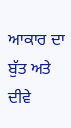ਆਕਾਰ ਦਾ ਬੁੱਤ ਅਤੇ ਦੀਵੇ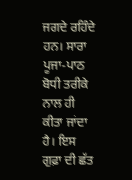ਜਗਦੇ ਰਹਿੰਦੇ ਹਨ। ਸਾਰਾ ਪੂਜਾ-ਪਾਠ ਬੋਧੀ ਤਰੀਕੇ ਨਾਲ ਹੀ ਕੀਤਾ ਜਾਂਦਾ ਹੈ। ਇਸ ਗੁਫ਼ਾ ਦੀ ਛੱਤ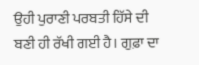ਉਹੀ ਪੁਰਾਣੀ ਪਰਬਤੀ ਹਿੱਸੇ ਦੀ ਬਣੀ ਹੀ ਰੱਖੀ ਗਈ ਹੈ। ਗੁਫ਼ਾ ਦਾ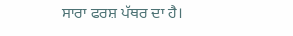ਸਾਰਾ ਫਰਸ਼ ਪੱਥਰ ਦਾ ਹੈ।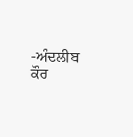-ਅੰਦਲੀਬ ਕੌਰ